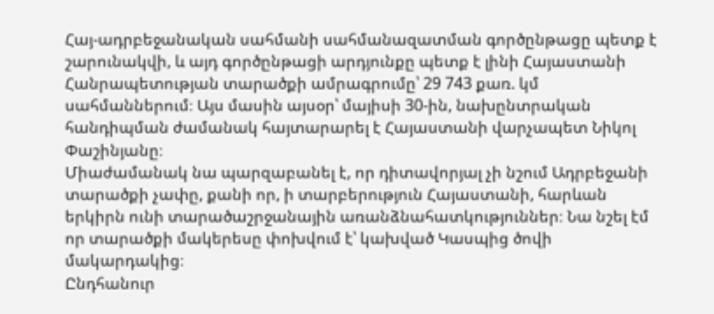Հայ-ադրբեջանական սահմանի սահմանազատման գործընթացը պետք է շարունակվի, և այդ գործընթացի արդյունքը պետք է լինի Հայաստանի Հանրապետության տարածքի ամրագրումը՝ 29 743 քառ. կմ սահմաններում։ Այս մասին այսօր՝ մայիսի 30-ին, նախընտրական հանդիպման ժամանակ հայտարարել է Հայաստանի վարչապետ Նիկոլ Փաշինյանը։
Միաժամանակ նա պարզաբանել է, որ դիտավորյալ չի նշում Ադրբեջանի տարածքի չափը, քանի որ, ի տարբերություն Հայաստանի, հարևան երկիրն ունի տարածաշրջանային առանձնահատկություններ։ Նա նշել էմ որ տարածքի մակերեսը փոխվում է՝ կախված Կասպից ծովի մակարդակից։
Ընդհանուր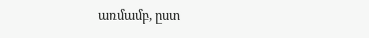առմամբ, ըստ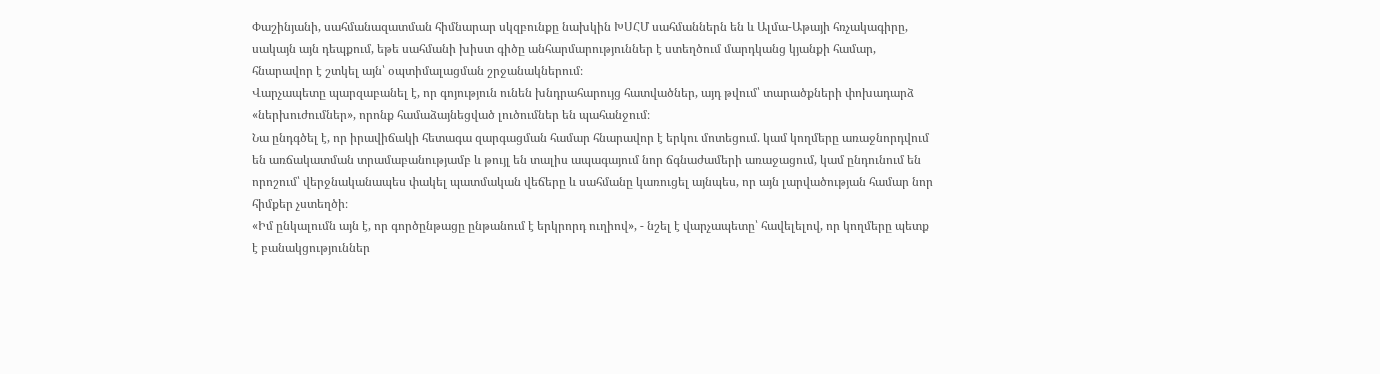Փաշինյանի, սահմանազատման հիմնարար սկզբունքը նախկին ԽՍՀՄ սահմաններն են և Ալմա-Աթայի հռչակագիրը, սակայն այն դեպքում, եթե սահմանի խիստ գիծը անհարմարություններ է ստեղծում մարդկանց կյանքի համար, հնարավոր է շտկել այն՝ օպտիմալացման շրջանակներում։
Վարչապետը պարզաբանել է, որ գոյություն ունեն խնդրահարույց հատվածներ, այդ թվում՝ տարածքների փոխադարձ «ներխուժումներ», որոնք համաձայնեցված լուծումներ են պահանջում։
Նա ընդգծել է, որ իրավիճակի հետագա զարգացման համար հնարավոր է երկու մոտեցում. կամ կողմերը առաջնորդվում են առճակատման տրամաբանությամբ և թույլ են տալիս ապագայում նոր ճգնաժամերի առաջացում, կամ ընդունում են որոշում՝ վերջնականապես փակել պատմական վեճերը և սահմանը կառուցել այնպես, որ այն լարվածության համար նոր հիմքեր չստեղծի։
«Իմ ընկալումն այն է, որ գործընթացը ընթանում է երկրորդ ուղիով», - նշել է վարչապետը՝ հավելելով, որ կողմերը պետք է բանակցություններ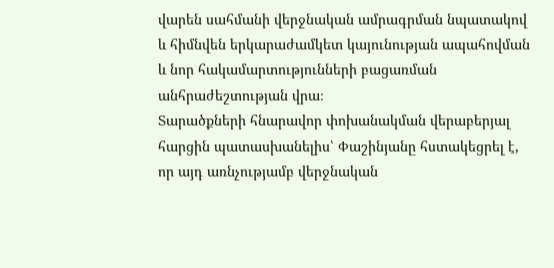վարեն սահմանի վերջնական ամրագրման նպատակով և հիմնվեն երկարաժամկետ կայունության ապահովման և նոր հակամարտությունների բացառման անհրաժեշտության վրա։
Տարածքների հնարավոր փոխանակման վերաբերյալ հարցին պատասխանելիս՝ Փաշինյանը հստակեցրել է, որ այդ առնչությամբ վերջնական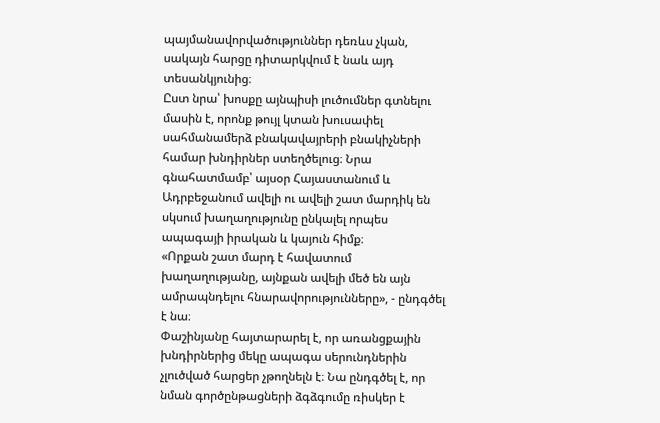պայմանավորվածություններ դեռևս չկան, սակայն հարցը դիտարկվում է նաև այդ տեսանկյունից։
Ըստ նրա՝ խոսքը այնպիսի լուծումներ գտնելու մասին է, որոնք թույլ կտան խուսափել սահմանամերձ բնակավայրերի բնակիչների համար խնդիրներ ստեղծելուց։ Նրա գնահատմամբ՝ այսօր Հայաստանում և Ադրբեջանում ավելի ու ավելի շատ մարդիկ են սկսում խաղաղությունը ընկալել որպես ապագայի իրական և կայուն հիմք։
«Որքան շատ մարդ է հավատում խաղաղությանը, այնքան ավելի մեծ են այն ամրապնդելու հնարավորությունները», - ընդգծել է նա։
Փաշինյանը հայտարարել է, որ առանցքային խնդիրներից մեկը ապագա սերունդներին չլուծված հարցեր չթողնելն է։ Նա ընդգծել է, որ նման գործընթացների ձգձգումը ռիսկեր է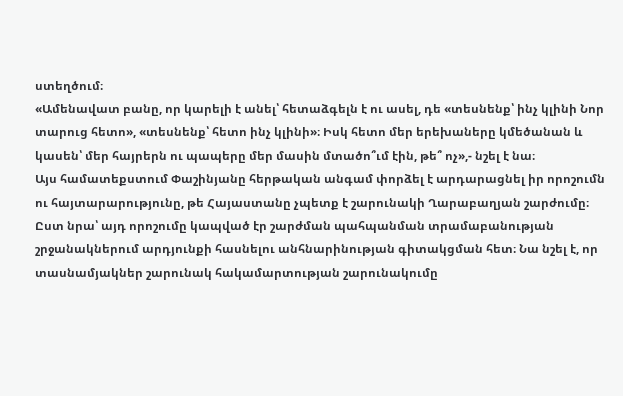ստեղծում։
«Ամենավատ բանը, որ կարելի է անել՝ հետաձգելն է ու ասել, դե «տեսնենք՝ ինչ կլինի Նոր տարուց հետո», «տեսնենք՝ հետո ինչ կլինի»։ Իսկ հետո մեր երեխաները կմեծանան և կասեն՝ մեր հայրերն ու պապերը մեր մասին մտածո՞ւմ էին, թե՞ ոչ»,- նշել է նա։
Այս համատեքստում Փաշինյանը հերթական անգամ փորձել է արդարացնել իր որոշումն ու հայտարարությունը, թե Հայաստանը չպետք է շարունակի Ղարաբաղյան շարժումը։
Ըստ նրա՝ այդ որոշումը կապված էր շարժման պահպանման տրամաբանության շրջանակներում արդյունքի հասնելու անհնարինության գիտակցման հետ։ Նա նշել է, որ տասնամյակներ շարունակ հակամարտության շարունակումը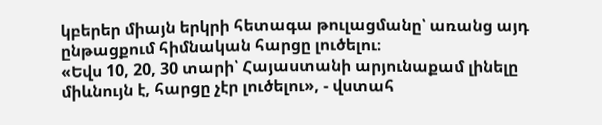կբերեր միայն երկրի հետագա թուլացմանը՝ առանց այդ ընթացքում հիմնական հարցը լուծելու։
«Եվս 10, 20, 30 տարի՝ Հայաստանի արյունաքամ լինելը միևնույն է, հարցը չէր լուծելու», - վստահ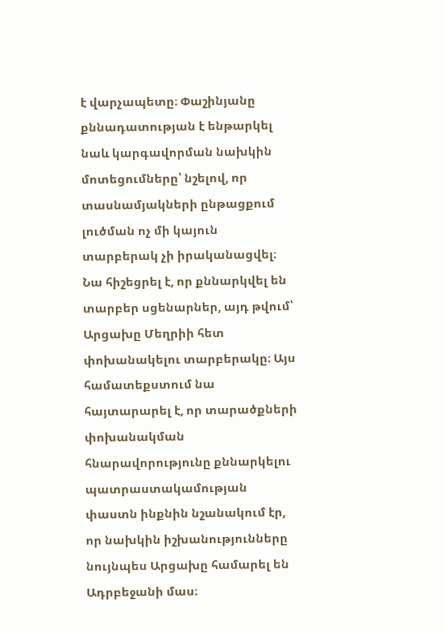է վարչապետը։ Փաշինյանը քննադատության է ենթարկել նաև կարգավորման նախկին մոտեցումները՝ նշելով, որ տասնամյակների ընթացքում լուծման ոչ մի կայուն տարբերակ չի իրականացվել։
Նա հիշեցրել է, որ քննարկվել են տարբեր սցենարներ, այդ թվում՝ Արցախը Մեղրիի հետ փոխանակելու տարբերակը։ Այս համատեքստում նա հայտարարել է, որ տարածքների փոխանակման հնարավորությունը քննարկելու պատրաստակամության փաստն ինքնին նշանակում էր, որ նախկին իշխանությունները նույնպես Արցախը համարել են Ադրբեջանի մաս։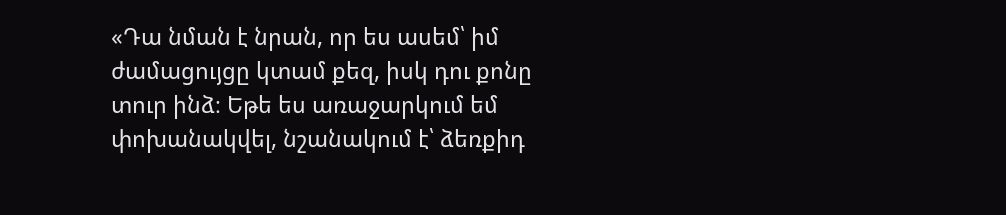«Դա նման է նրան, որ ես ասեմ՝ իմ ժամացույցը կտամ քեզ, իսկ դու քոնը տուր ինձ։ Եթե ես առաջարկում եմ փոխանակվել, նշանակում է՝ ձեռքիդ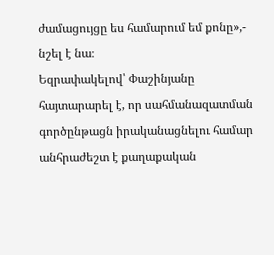ժամացույցը ես համարում եմ քոնը»,- նշել է նա։
Եզրափակելով՝ Փաշինյանը հայտարարել է, որ սահմանազատման գործընթացն իրականացնելու համար անհրաժեշտ է քաղաքական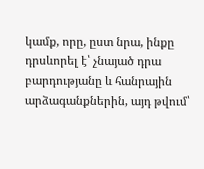կամք, որը, ըստ նրա, ինքը դրսևորել է՝ չնայած դրա բարդությանը և հանրային արձագանքներին, այդ թվում՝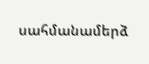սահմանամերձ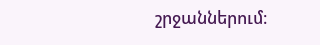շրջաններում։